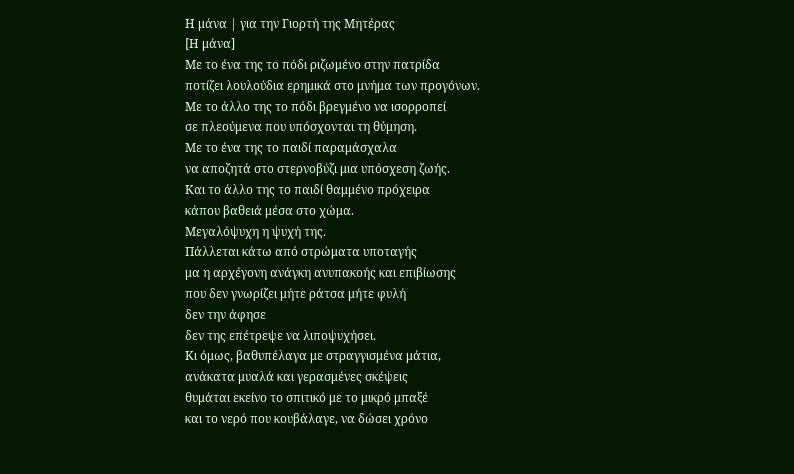Η μάνα | για την Γιορτή της Μητέρας
[Η μάνα]
Με το ένα της το πόδι ριζωμένο στην πατρίδα
ποτίζει λουλούδια ερημικά στο μνήμα των προγόνων.
Με το άλλο της το πόδι βρεγμένο να ισορροπεί
σε πλεούμενα που υπόσχονται τη θύμηση.
Με το ένα της το παιδί παραμάσχαλα
να αποζητά στο στερνοβύζι μια υπόσχεση ζωής.
Και το άλλο της το παιδί θαμμένο πρόχειρα
κάπου βαθειά μέσα στο χώμα.
Μεγαλόψυχη η ψυχή της.
Πάλλεται κάτω από στρώματα υποταγής
μα η αρχέγονη ανάγκη ανυπακοής και επιβίωσης
που δεν γνωρίζει μήτε ράτσα μήτε φυλή
δεν την άφησε
δεν της επέτρεψε να λιποψυχήσει.
Κι όμως, βαθυπέλαγα με στραγγισμένα μάτια,
ανάκατα μυαλά και γερασμένες σκέψεις
θυμάται εκείνο το σπιτικό με το μικρό μπαξέ
και το νερό που κουβάλαγε, να δώσει χρόνο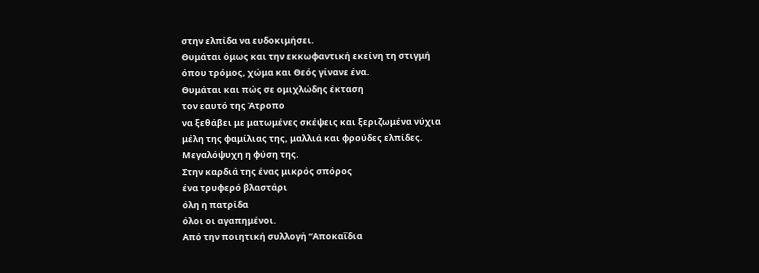στην ελπίδα να ευδοκιμήσει.
Θυμάται όμως και την εκκωφαντική εκείνη τη στιγμή
όπου τρόμος, χώμα και Θεός γίνανε ένα.
Θυμάται και πώς σε ομιχλώδης έκταση
τον εαυτό της Άτροπο
να ξεθάβει με ματωμένες σκέψεις και ξεριζωμένα νύχια
μέλη της φαμίλιας της, μαλλιά και φρούδες ελπίδες.
Μεγαλόψυχη η φύση της.
Στην καρδιά της ένας μικρός σπόρος
ένα τρυφερό βλαστάρι
όλη η πατρίδα
όλοι οι αγαπημένοι.
Από την ποιητική συλλογή “Αποκαΐδια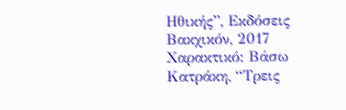Ηθικής”, Εκδόσεις Βακχικόν, 2017
Χαρακτικό: Βάσω Κατράκη, “Τρεις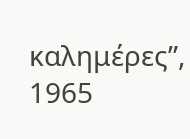καλημέρες”, 1965